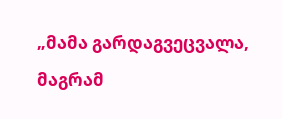„მამა გარდაგვეცვალა, მაგრამ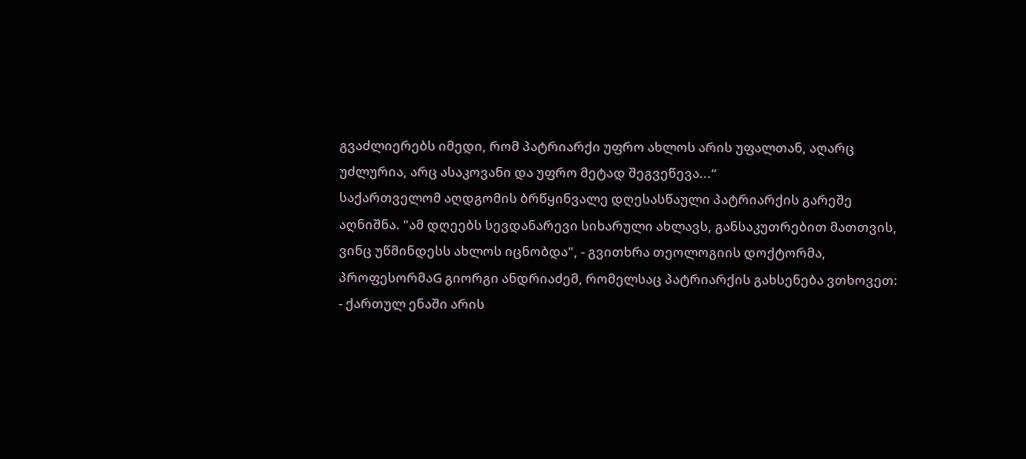გვაძლიერებს იმედი, რომ პატრიარქი უფრო ახლოს არის უფალთან, აღარც უძლურია, არც ასაკოვანი და უფრო მეტად შეგვეწევა...“
საქართველომ აღდგომის ბრწყინვალე დღესასწაული პატრიარქის გარეშე აღნიშნა. "ამ დღეებს სევდანარევი სიხარული ახლავს, განსაკუთრებით მათთვის, ვინც უწმინდესს ახლოს იცნობდა", - გვითხრა თეოლოგიის დოქტორმა, პროფესორმაG გიორგი ანდრიაძემ, რომელსაც პატრიარქის გახსენება ვთხოვეთ:
- ქართულ ენაში არის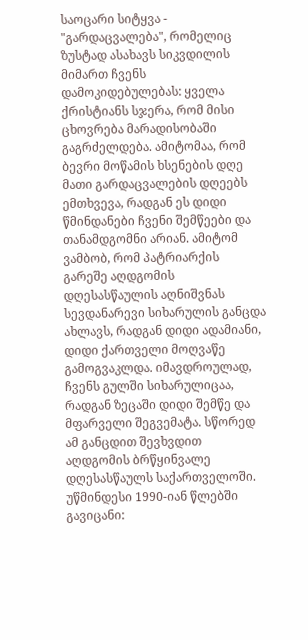საოცარი სიტყვა - "გარდაცვალება", რომელიც ზუსტად ასახავს სიკვდილის მიმართ ჩვენს დამოკიდებულებას: ყველა ქრისტიანს სჯერა, რომ მისი ცხოვრება მარადისობაში გაგრძელდება. ამიტომაა, რომ ბევრი მოწამის ხსენების დღე მათი გარდაცვალების დღეებს ემთხვევა, რადგან ეს დიდი წმინდანები ჩვენი შემწეები და თანამდგომნი არიან. ამიტომ ვამბობ, რომ პატრიარქის გარეშე აღდგომის დღესასწაულის აღნიშვნას სევდანარევი სიხარულის განცდა ახლავს, რადგან დიდი ადამიანი, დიდი ქართველი მოღვაწე გამოგვაკლდა. იმავდროულად, ჩვენს გულში სიხარულიცაა, რადგან ზეცაში დიდი შემწე და მფარველი შეგვემატა. სწორედ ამ განცდით შევხვდით აღდგომის ბრწყინვალე დღესასწაულს საქართველოში.
უწმინდესი 1990-იან წლებში გავიცანი: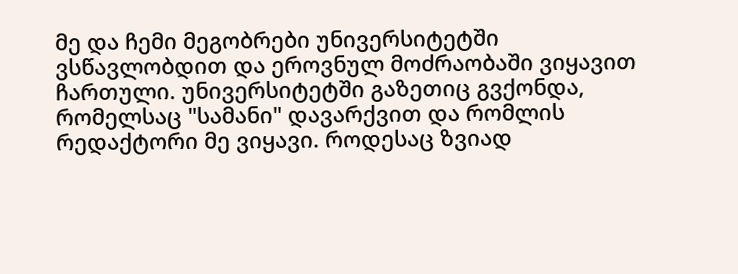მე და ჩემი მეგობრები უნივერსიტეტში ვსწავლობდით და ეროვნულ მოძრაობაში ვიყავით ჩართული. უნივერსიტეტში გაზეთიც გვქონდა, რომელსაც "სამანი" დავარქვით და რომლის რედაქტორი მე ვიყავი. როდესაც ზვიად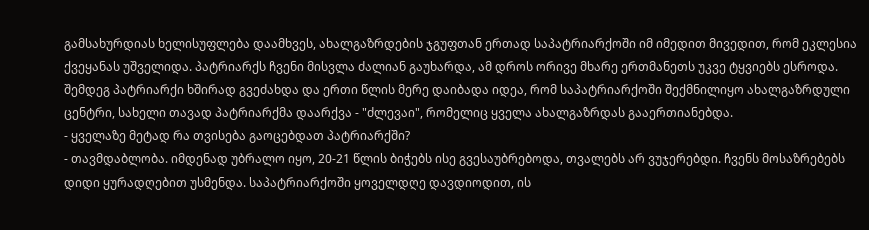გამსახურდიას ხელისუფლება დაამხვეს, ახალგაზრდების ჯგუფთან ერთად საპატრიარქოში იმ იმედით მივედით, რომ ეკლესია ქვეყანას უშველიდა. პატრიარქს ჩვენი მისვლა ძალიან გაუხარდა, ამ დროს ორივე მხარე ერთმანეთს უკვე ტყვიებს ესროდა. შემდეგ პატრიარქი ხშირად გვეძახდა და ერთი წლის მერე დაიბადა იდეა, რომ საპატრიარქოში შექმნილიყო ახალგაზრდული ცენტრი, სახელი თავად პატრიარქმა დაარქვა - "ძლევაი", რომელიც ყველა ახალგაზრდას გააერთიანებდა.
- ყველაზე მეტად რა თვისება გაოცებდათ პატრიარქში?
- თავმდაბლობა. იმდენად უბრალო იყო, 20-21 წლის ბიჭებს ისე გვესაუბრებოდა, თვალებს არ ვუჯერებდი. ჩვენს მოსაზრებებს დიდი ყურადღებით უსმენდა. საპატრიარქოში ყოველდღე დავდიოდით, ის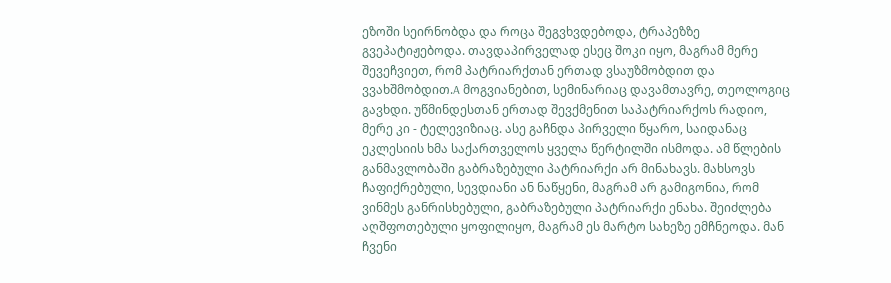ეზოში სეირნობდა და როცა შეგვხვდებოდა, ტრაპეზზე გვეპატიჟებოდა. თავდაპირველად ესეც შოკი იყო, მაგრამ მერე შევეჩვიეთ, რომ პატრიარქთან ერთად ვსაუზმობდით და ვვახშმობდით.A მოგვიანებით, სემინარიაც დავამთავრე, თეოლოგიც გავხდი. უწმინდესთან ერთად შევქმენით საპატრიარქოს რადიო, მერე კი - ტელევიზიაც. ასე გაჩნდა პირველი წყარო, საიდანაც ეკლესიის ხმა საქართველოს ყველა წერტილში ისმოდა. ამ წლების განმავლობაში გაბრაზებული პატრიარქი არ მინახავს. მახსოვს ჩაფიქრებული, სევდიანი ან ნაწყენი, მაგრამ არ გამიგონია, რომ ვინმეს განრისხებული, გაბრაზებული პატრიარქი ენახა. შეიძლება აღშფოთებული ყოფილიყო, მაგრამ ეს მარტო სახეზე ემჩნეოდა. მან ჩვენი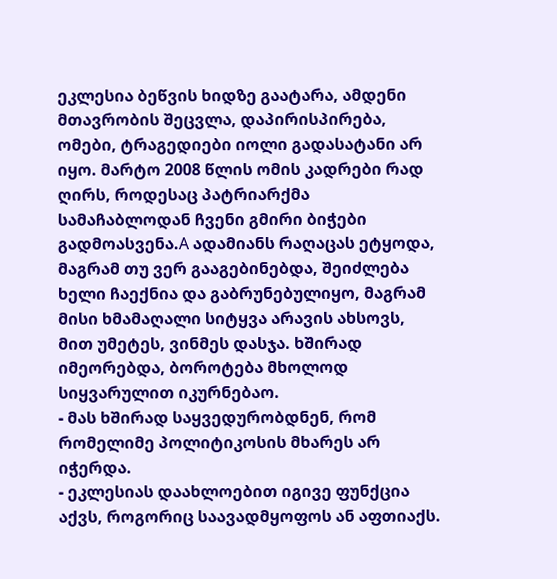ეკლესია ბეწვის ხიდზე გაატარა, ამდენი მთავრობის შეცვლა, დაპირისპირება, ომები, ტრაგედიები იოლი გადასატანი არ იყო. მარტო 2008 წლის ომის კადრები რად ღირს, როდესაც პატრიარქმა სამაჩაბლოდან ჩვენი გმირი ბიჭები გადმოასვენა.A ადამიანს რაღაცას ეტყოდა, მაგრამ თუ ვერ გააგებინებდა, შეიძლება ხელი ჩაექნია და გაბრუნებულიყო, მაგრამ მისი ხმამაღალი სიტყვა არავის ახსოვს, მით უმეტეს, ვინმეს დასჯა. ხშირად იმეორებდა, ბოროტება მხოლოდ სიყვარულით იკურნებაო.
- მას ხშირად საყვედურობდნენ, რომ რომელიმე პოლიტიკოსის მხარეს არ იჭერდა.
- ეკლესიას დაახლოებით იგივე ფუნქცია აქვს, როგორიც საავადმყოფოს ან აფთიაქს.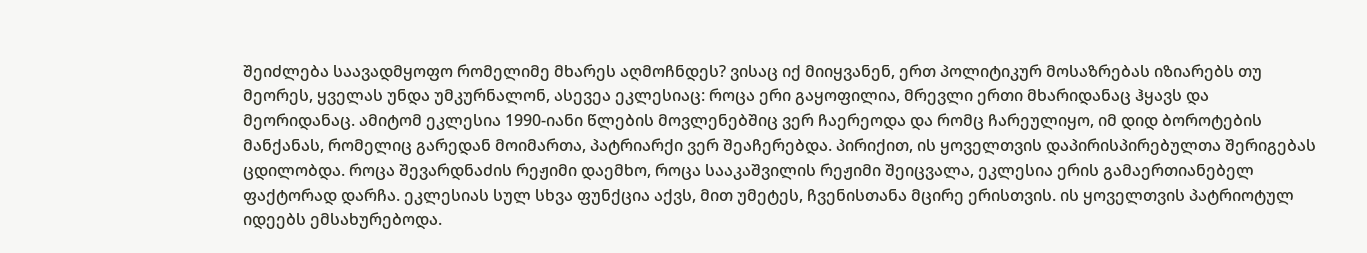შეიძლება საავადმყოფო რომელიმე მხარეს აღმოჩნდეს? ვისაც იქ მიიყვანენ, ერთ პოლიტიკურ მოსაზრებას იზიარებს თუ მეორეს, ყველას უნდა უმკურნალონ, ასევეა ეკლესიაც: როცა ერი გაყოფილია, მრევლი ერთი მხარიდანაც ჰყავს და მეორიდანაც. ამიტომ ეკლესია 1990-იანი წლების მოვლენებშიც ვერ ჩაერეოდა და რომც ჩარეულიყო, იმ დიდ ბოროტების მანქანას, რომელიც გარედან მოიმართა, პატრიარქი ვერ შეაჩერებდა. პირიქით, ის ყოველთვის დაპირისპირებულთა შერიგებას ცდილობდა. როცა შევარდნაძის რეჟიმი დაემხო, როცა სააკაშვილის რეჟიმი შეიცვალა, ეკლესია ერის გამაერთიანებელ ფაქტორად დარჩა. ეკლესიას სულ სხვა ფუნქცია აქვს, მით უმეტეს, ჩვენისთანა მცირე ერისთვის. ის ყოველთვის პატრიოტულ იდეებს ემსახურებოდა.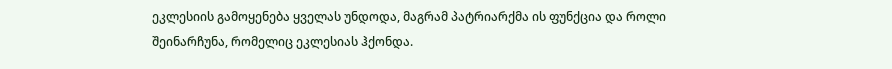ეკლესიის გამოყენება ყველას უნდოდა, მაგრამ პატრიარქმა ის ფუნქცია და როლი შეინარჩუნა, რომელიც ეკლესიას ჰქონდა.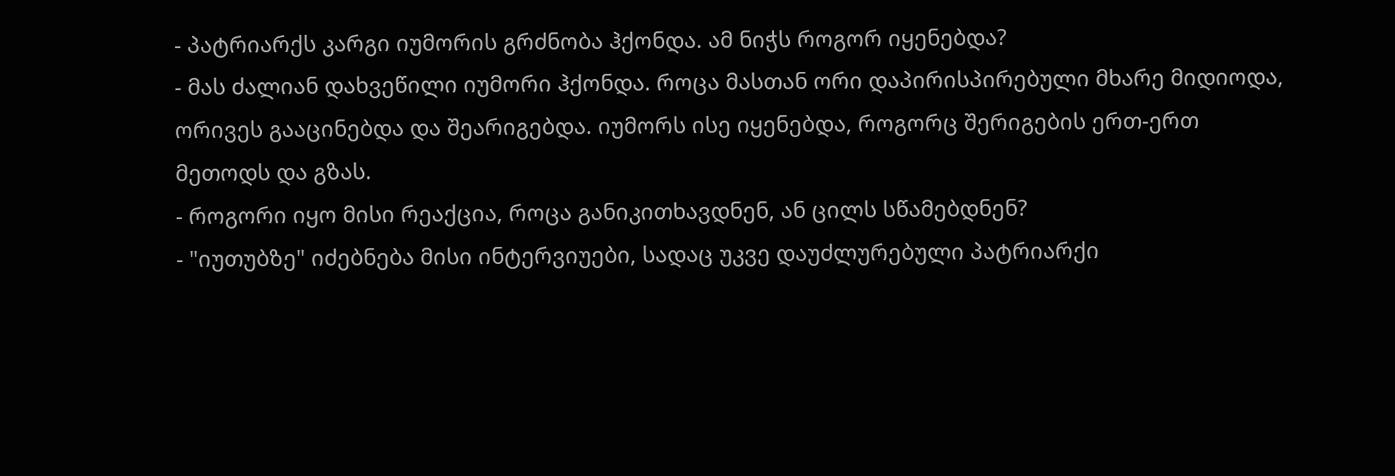- პატრიარქს კარგი იუმორის გრძნობა ჰქონდა. ამ ნიჭს როგორ იყენებდა?
- მას ძალიან დახვეწილი იუმორი ჰქონდა. როცა მასთან ორი დაპირისპირებული მხარე მიდიოდა, ორივეს გააცინებდა და შეარიგებდა. იუმორს ისე იყენებდა, როგორც შერიგების ერთ-ერთ მეთოდს და გზას.
- როგორი იყო მისი რეაქცია, როცა განიკითხავდნენ, ან ცილს სწამებდნენ?
- "იუთუბზე" იძებნება მისი ინტერვიუები, სადაც უკვე დაუძლურებული პატრიარქი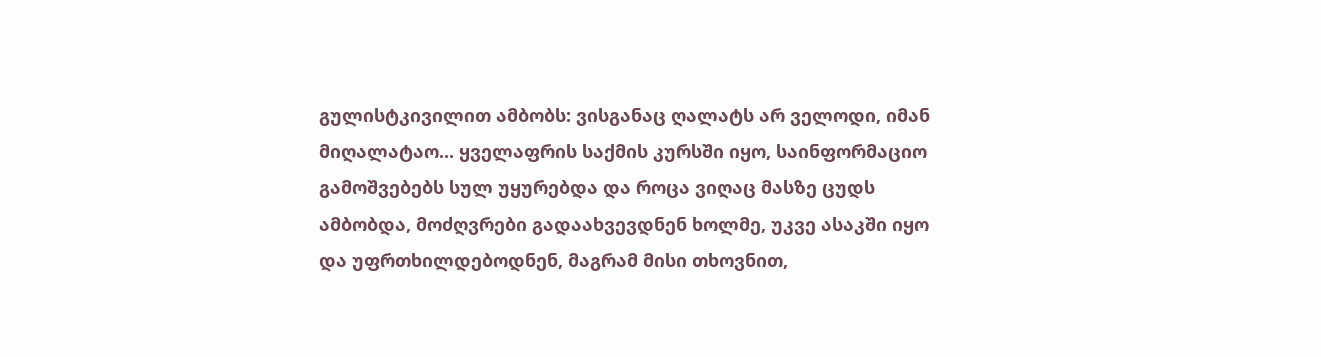გულისტკივილით ამბობს: ვისგანაც ღალატს არ ველოდი, იმან მიღალატაო... ყველაფრის საქმის კურსში იყო, საინფორმაციო გამოშვებებს სულ უყურებდა და როცა ვიღაც მასზე ცუდს ამბობდა, მოძღვრები გადაახვევდნენ ხოლმე, უკვე ასაკში იყო და უფრთხილდებოდნენ, მაგრამ მისი თხოვნით,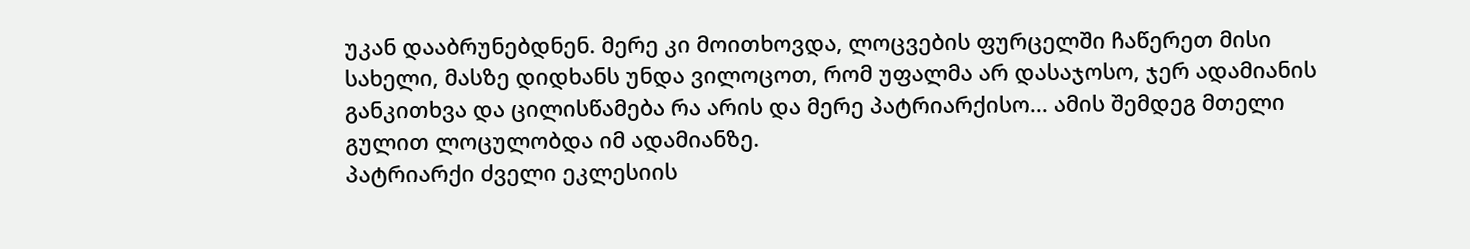უკან დააბრუნებდნენ. მერე კი მოითხოვდა, ლოცვების ფურცელში ჩაწერეთ მისი სახელი, მასზე დიდხანს უნდა ვილოცოთ, რომ უფალმა არ დასაჯოსო, ჯერ ადამიანის განკითხვა და ცილისწამება რა არის და მერე პატრიარქისო... ამის შემდეგ მთელი გულით ლოცულობდა იმ ადამიანზე.
პატრიარქი ძველი ეკლესიის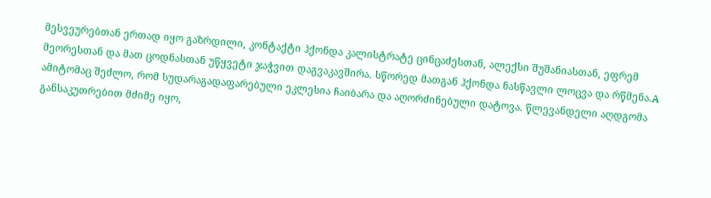მესვეურებთან ერთად იყო გაზრდილი, კონტაქტი ჰქონდა კალისტრატე ცინცაძესთან, ალექსი შუშანიასთან, ეფრემ მეორესთან და მათ ცოდნასთან უწყვეტი ჯაჭვით დაგვაკავშირა. სწორედ მათგან ჰქონდა ნასწავლი ლოცვა და რწმენა.A ამიტომაც შეძლო, რომ სუდარაგადაფარებული ეკლესია ჩაიბარა და აღორძინებული დატოვა. წლევანდელი აღდგომა განსაკუთრებით მძიმე იყო,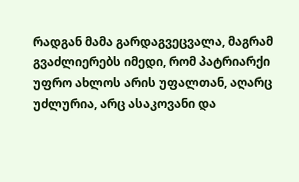რადგან მამა გარდაგვეცვალა, მაგრამ გვაძლიერებს იმედი, რომ პატრიარქი უფრო ახლოს არის უფალთან, აღარც უძლურია, არც ასაკოვანი და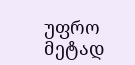უფრო მეტად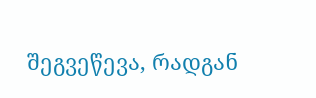შეგვეწევა, რადგან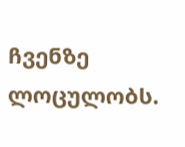ჩვენზე ლოცულობს.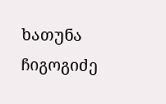ხათუნა ჩიგოგიძე